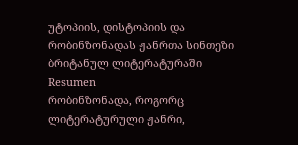უტოპიის, დისტოპიის და რობინზონადას ჟანრთა სინთეზი ბრიტანულ ლიტერატურაში
Resumen
რობინზონადა, როგორც ლიტერატურული ჟანრი,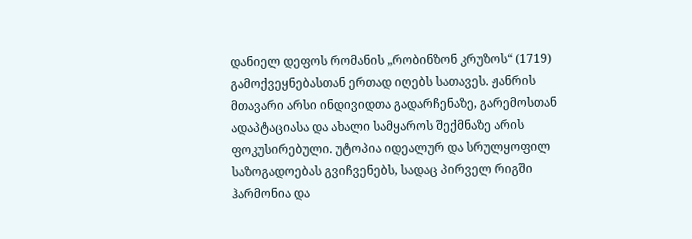დანიელ დეფოს რომანის „რობინზონ კრუზოს“ (1719) გამოქვეყნებასთან ერთად იღებს სათავეს. ჟანრის მთავარი არსი ინდივიდთა გადარჩენაზე, გარემოსთან ადაპტაციასა და ახალი სამყაროს შექმნაზე არის ფოკუსირებული. უტოპია იდეალურ და სრულყოფილ საზოგადოებას გვიჩვენებს, სადაც პირველ რიგში ჰარმონია და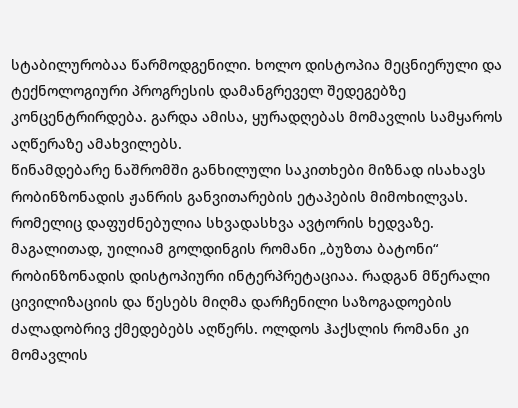სტაბილურობაა წარმოდგენილი. ხოლო დისტოპია მეცნიერული და ტექნოლოგიური პროგრესის დამანგრეველ შედეგებზე კონცენტრირდება. გარდა ამისა, ყურადღებას მომავლის სამყაროს აღწერაზე ამახვილებს.
წინამდებარე ნაშრომში განხილული საკითხები მიზნად ისახავს რობინზონადის ჟანრის განვითარების ეტაპების მიმოხილვას. რომელიც დაფუძნებულია სხვადასხვა ავტორის ხედვაზე. მაგალითად, უილიამ გოლდინგის რომანი „ბუზთა ბატონი“ რობინზონადის დისტოპიური ინტერპრეტაციაა. რადგან მწერალი ცივილიზაციის და წესებს მიღმა დარჩენილი საზოგადოების ძალადობრივ ქმედებებს აღწერს. ოლდოს ჰაქსლის რომანი კი მომავლის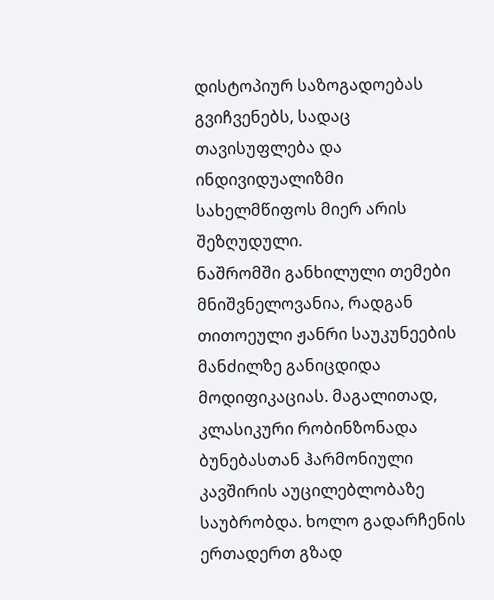დისტოპიურ საზოგადოებას გვიჩვენებს, სადაც თავისუფლება და ინდივიდუალიზმი სახელმწიფოს მიერ არის შეზღუდული.
ნაშრომში განხილული თემები მნიშვნელოვანია, რადგან თითოეული ჟანრი საუკუნეების მანძილზე განიცდიდა მოდიფიკაციას. მაგალითად, კლასიკური რობინზონადა ბუნებასთან ჰარმონიული კავშირის აუცილებლობაზე საუბრობდა. ხოლო გადარჩენის ერთადერთ გზად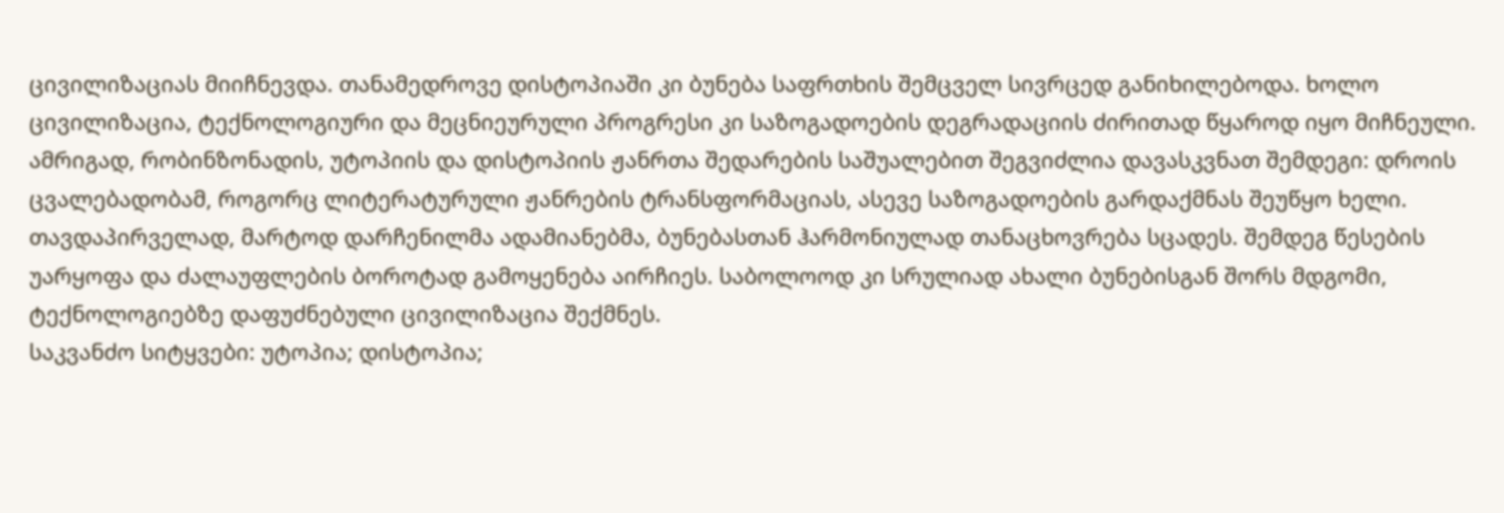ცივილიზაციას მიიჩნევდა. თანამედროვე დისტოპიაში კი ბუნება საფრთხის შემცველ სივრცედ განიხილებოდა. ხოლო ცივილიზაცია, ტექნოლოგიური და მეცნიეურული პროგრესი კი საზოგადოების დეგრადაციის ძირითად წყაროდ იყო მიჩნეული.
ამრიგად, რობინზონადის, უტოპიის და დისტოპიის ჟანრთა შედარების საშუალებით შეგვიძლია დავასკვნათ შემდეგი: დროის ცვალებადობამ, როგორც ლიტერატურული ჟანრების ტრანსფორმაციას, ასევე საზოგადოების გარდაქმნას შეუწყო ხელი. თავდაპირველად, მარტოდ დარჩენილმა ადამიანებმა, ბუნებასთან ჰარმონიულად თანაცხოვრება სცადეს. შემდეგ წესების უარყოფა და ძალაუფლების ბოროტად გამოყენება აირჩიეს. საბოლოოდ კი სრულიად ახალი ბუნებისგან შორს მდგომი, ტექნოლოგიებზე დაფუძნებული ცივილიზაცია შექმნეს.
საკვანძო სიტყვები: უტოპია; დისტოპია;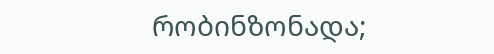რობინზონადა;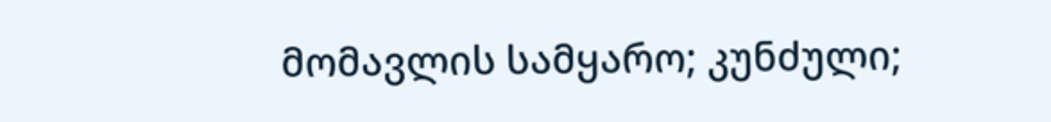მომავლის სამყარო; კუნძული;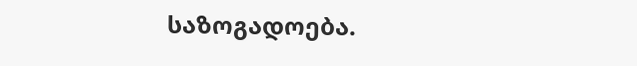საზოგადოება.